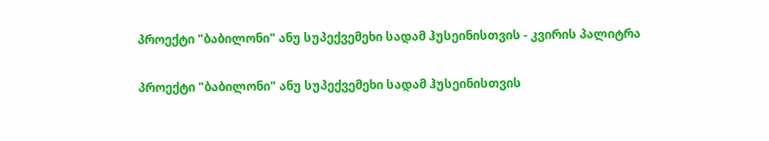პროექტი "ბაბილონი" ანუ სუპექვემეხი სადამ ჰუსეინისთვის - კვირის პალიტრა

პროექტი "ბაბილონი" ანუ სუპექვემეხი სადამ ჰუსეინისთვის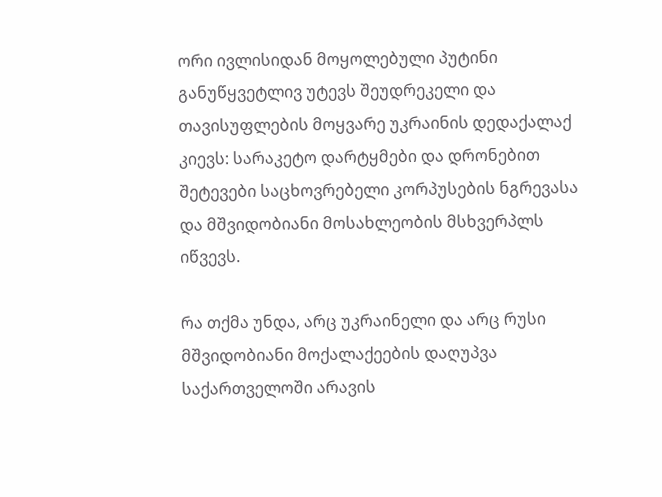ორი ივლისიდან მოყოლებული პუტინი განუწყვეტლივ უტევს შეუდრეკელი და თავისუფლების მოყვარე უკრაინის დედაქალაქ კიევს: სარაკეტო დარტყმები და დრონებით შეტევები საცხოვრებელი კორპუსების ნგრევასა და მშვიდობიანი მოსახლეობის მსხვერპლს იწვევს.

რა თქმა უნდა, არც უკრაინელი და არც რუსი მშვიდობიანი მოქალაქეების დაღუპვა საქართველოში არავის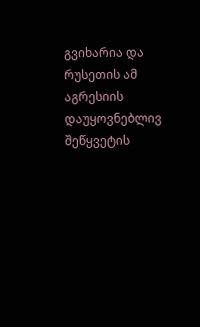გვიხარია და რუსეთის ამ აგრესიის დაუყოვნებლივ შეწყვეტის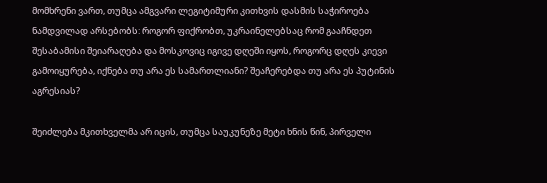მომხრენი ვართ, თუმცა ამგვარი ლეგიტიმური კითხვის დასმის საჭიროება ნამდვილად არსებობს: როგორ ფიქრობთ, უკრაინელებსაც რომ გააჩნდეთ შესაბამისი შეიარაღება და მოსკოვიც იგივე დღეში იყოს, როგორც დღეს კიევი გამოიყურება, იქნება თუ არა ეს სამართლიანი? შეაჩერებდა თუ არა ეს პუტინის აგრესიას?

შეიძლება მკითხველმა არ იცის, თუმცა საუკუნეზე მეტი ხნის წინ, პირველი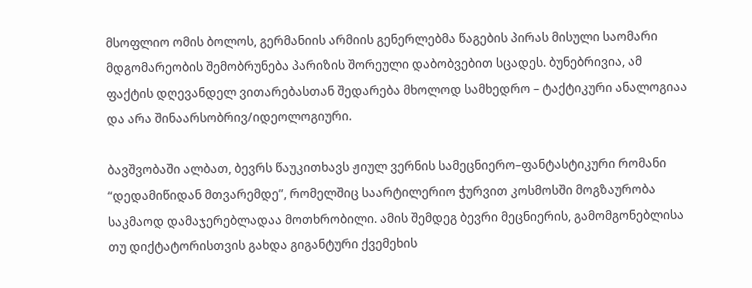მსოფლიო ომის ბოლოს, გერმანიის არმიის გენერლებმა წაგების პირას მისული საომარი მდგომარეობის შემობრუნება პარიზის შორეული დაბობვებით სცადეს. ბუნებრივია, ამ ფაქტის დღევანდელ ვითარებასთან შედარება მხოლოდ სამხედრო – ტაქტიკური ანალოგიაა და არა შინაარსობრივ/იდეოლოგიური.

ბავშვობაში ალბათ, ბევრს წაუკითხავს ჟიულ ვერნის სამეცნიერო–ფანტასტიკური რომანი “დედამიწიდან მთვარემდე”, რომელშიც საარტილერიო ჭურვით კოსმოსში მოგზაურობა საკმაოდ დამაჯერებლადაა მოთხრობილი. ამის შემდეგ ბევრი მეცნიერის, გამომგონებლისა თუ დიქტატორისთვის გახდა გიგანტური ქვემეხის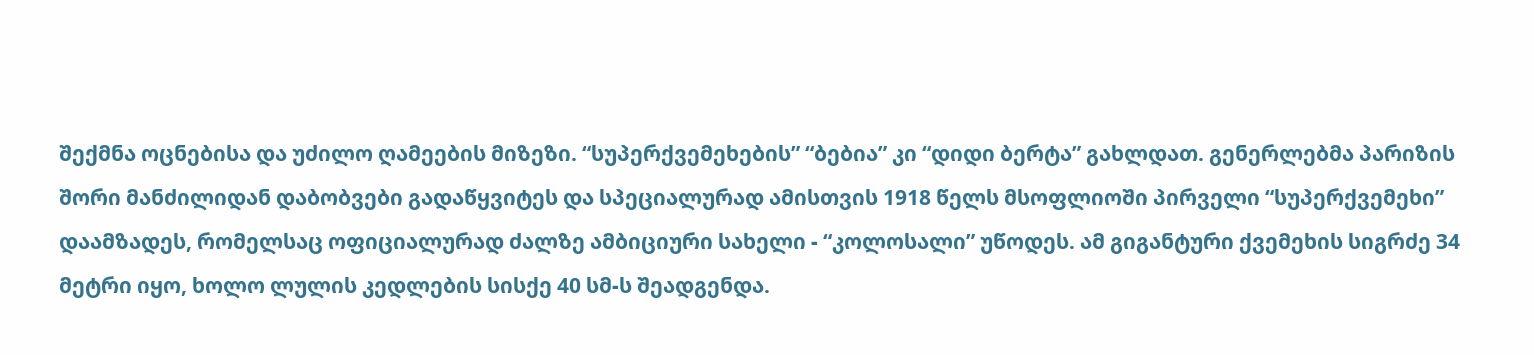შექმნა ოცნებისა და უძილო ღამეების მიზეზი. “სუპერქვემეხების” “ბებია” კი “დიდი ბერტა” გახლდათ. გენერლებმა პარიზის შორი მანძილიდან დაბობვები გადაწყვიტეს და სპეციალურად ამისთვის 1918 წელს მსოფლიოში პირველი “სუპერქვემეხი” დაამზადეს, რომელსაც ოფიციალურად ძალზე ამბიციური სახელი - “კოლოსალი” უწოდეს. ამ გიგანტური ქვემეხის სიგრძე 34 მეტრი იყო, ხოლო ლულის კედლების სისქე 40 სმ-ს შეადგენდა.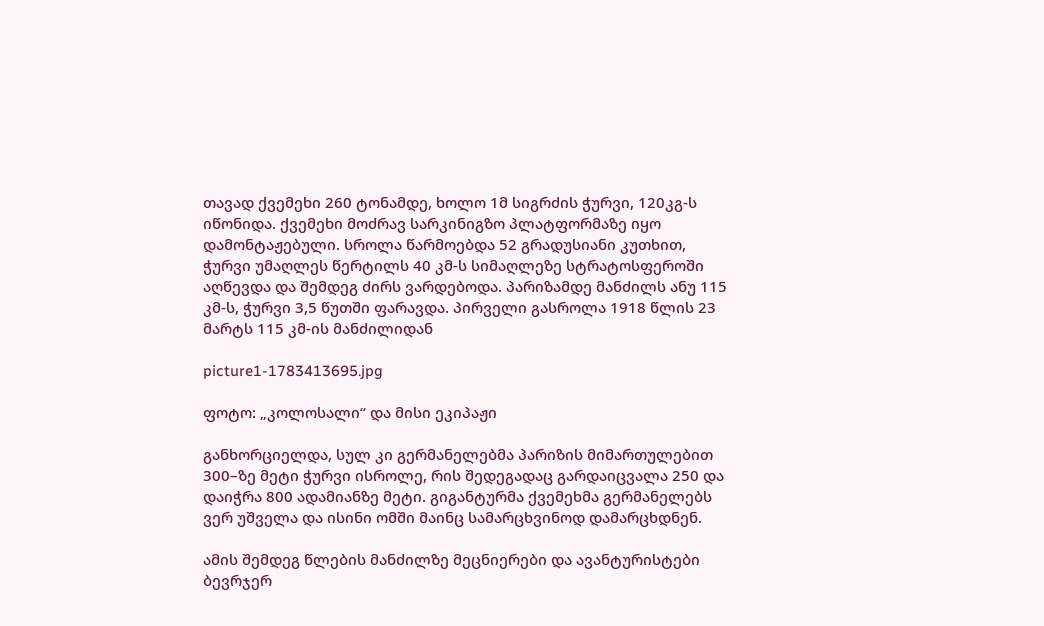თავად ქვემეხი 260 ტონამდე, ხოლო 1მ სიგრძის ჭურვი, 120კგ-ს იწონიდა. ქვემეხი მოძრავ სარკინიგზო პლატფორმაზე იყო დამონტაჟებული. სროლა წარმოებდა 52 გრადუსიანი კუთხით, ჭურვი უმაღლეს წერტილს 40 კმ-ს სიმაღლეზე სტრატოსფეროში აღწევდა და შემდეგ ძირს ვარდებოდა. პარიზამდე მანძილს ანუ 115 კმ-ს, ჭურვი 3,5 წუთში ფარავდა. პირველი გასროლა 1918 წლის 23 მარტს 115 კმ-ის მანძილიდან

picture1-1783413695.jpg

ფოტო: „კოლოსალი“ და მისი ეკიპაჟი

განხორციელდა, სულ კი გერმანელებმა პარიზის მიმართულებით 300–ზე მეტი ჭურვი ისროლე, რის შედეგადაც გარდაიცვალა 250 და დაიჭრა 800 ადამიანზე მეტი. გიგანტურმა ქვემეხმა გერმანელებს ვერ უშველა და ისინი ომში მაინც სამარცხვინოდ დამარცხდნენ.

ამის შემდეგ წლების მანძილზე მეცნიერები და ავანტურისტები ბევრჯერ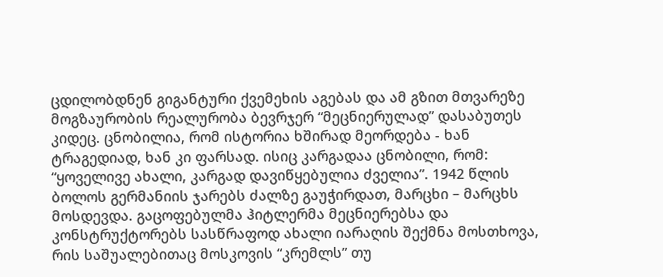ცდილობდნენ გიგანტური ქვემეხის აგებას და ამ გზით მთვარეზე მოგზაურობის რეალურობა ბევრჯერ “მეცნიერულად” დასაბუთეს კიდეც. ცნობილია, რომ ისტორია ხშირად მეორდება - ხან ტრაგედიად, ხან კი ფარსად. ისიც კარგადაა ცნობილი, რომ: “ყოველივე ახალი, კარგად დავიწყებულია ძველია”. 1942 წლის ბოლოს გერმანიის ჯარებს ძალზე გაუჭირდათ, მარცხი – მარცხს მოსდევდა. გაცოფებულმა ჰიტლერმა მეცნიერებსა და კონსტრუქტორებს სასწრაფოდ ახალი იარაღის შექმნა მოსთხოვა, რის საშუალებითაც მოსკოვის “კრემლს” თუ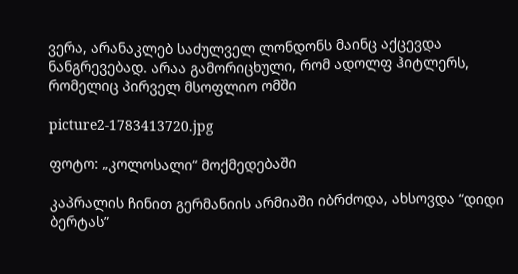ვერა, არანაკლებ საძულველ ლონდონს მაინც აქცევდა ნანგრევებად. არაა გამორიცხული, რომ ადოლფ ჰიტლერს, რომელიც პირველ მსოფლიო ომში

picture2-1783413720.jpg

ფოტო: „კოლოსალი“ მოქმედებაში

კაპრალის ჩინით გერმანიის არმიაში იბრძოდა, ახსოვდა “დიდი ბერტას”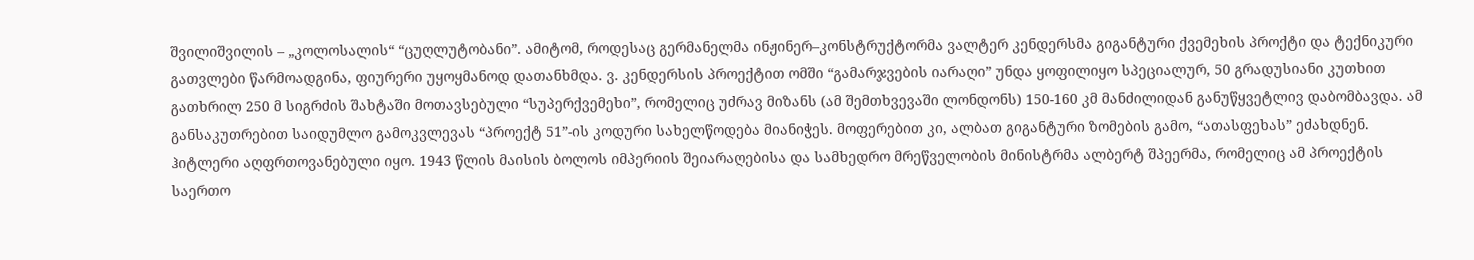შვილიშვილის – „კოლოსალის“ “ცუღლუტობანი”. ამიტომ, როდესაც გერმანელმა ინჟინერ–კონსტრუქტორმა ვალტერ კენდერსმა გიგანტური ქვემეხის პროქტი და ტექნიკური გათვლები წარმოადგინა, ფიურერი უყოყმანოდ დათანხმდა. ვ. კენდერსის პროექტით ომში “გამარჯვების იარაღი” უნდა ყოფილიყო სპეციალურ, 50 გრადუსიანი კუთხით გათხრილ 250 მ სიგრძის შახტაში მოთავსებული “სუპერქვემეხი”, რომელიც უძრავ მიზანს (ამ შემთხვევაში ლონდონს) 150-160 კმ მანძილიდან განუწყვეტლივ დაბომბავდა. ამ განსაკუთრებით საიდუმლო გამოკვლევას “პროექტ 51”-ის კოდური სახელწოდება მიანიჭეს. მოფერებით კი, ალბათ გიგანტური ზომების გამო, “ათასფეხას” ეძახდნენ. ჰიტლერი აღფრთოვანებული იყო. 1943 წლის მაისის ბოლოს იმპერიის შეიარაღებისა და სამხედრო მრეწველობის მინისტრმა ალბერტ შპეერმა, რომელიც ამ პროექტის საერთო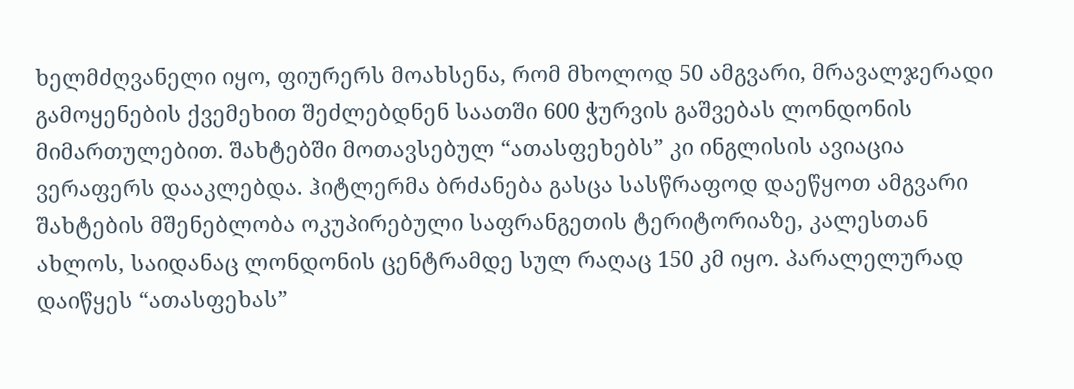ხელმძღვანელი იყო, ფიურერს მოახსენა, რომ მხოლოდ 50 ამგვარი, მრავალჯერადი გამოყენების ქვემეხით შეძლებდნენ საათში 600 ჭურვის გაშვებას ლონდონის მიმართულებით. შახტებში მოთავსებულ “ათასფეხებს” კი ინგლისის ავიაცია ვერაფერს დააკლებდა. ჰიტლერმა ბრძანება გასცა სასწრაფოდ დაეწყოთ ამგვარი შახტების მშენებლობა ოკუპირებული საფრანგეთის ტერიტორიაზე, კალესთან ახლოს, საიდანაც ლონდონის ცენტრამდე სულ რაღაც 150 კმ იყო. პარალელურად დაიწყეს “ათასფეხას”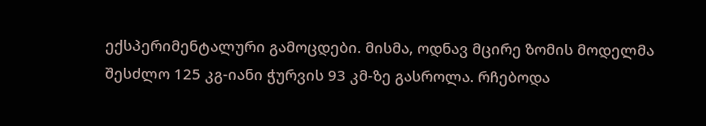ექსპერიმენტალური გამოცდები. მისმა, ოდნავ მცირე ზომის მოდელმა შესძლო 125 კგ-იანი ჭურვის 93 კმ-ზე გასროლა. რჩებოდა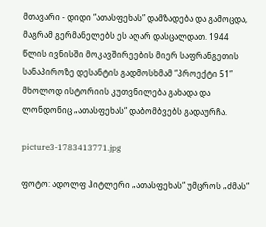მთავარი - დიდი “ათასფეხას” დამზადება და გამოცდა, მაგრამ გერმანელებს ეს აღარ დასცალდათ. 1944 წლის ივნისში მოკავშირეების მიერ საფრანგეთის სანაპიროზე დესანტის გადმოსხმამ “პროექტი 51” მხოლოდ ისტორიის კუთვნილება გახადა და ლონდონიც „ათასფეხას“ დაბომბვებს გადაურჩა.

picture3-1783413771.jpg

ფოტო: ადოლფ ჰიტლერი „ათასფეხას“ უმცროს „ძმას“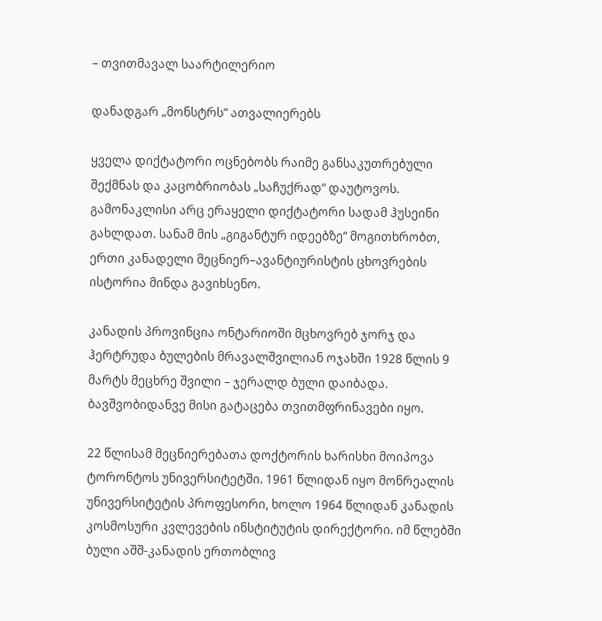– თვითმავალ საარტილერიო

დანადგარ „მონსტრს“ ათვალიერებს

ყველა დიქტატორი ოცნებობს რაიმე განსაკუთრებული შექმნას და კაცობრიობას „საჩუქრად“ დაუტოვოს. გამონაკლისი არც ერაყელი დიქტატორი სადამ ჰუსეინი გახლდათ. სანამ მის „გიგანტურ იდეებზე“ მოგითხრობთ, ერთი კანადელი მეცნიერ–ავანტიურისტის ცხოვრების ისტორია მინდა გავიხსენო.

კანადის პროვინცია ონტარიოში მცხოვრებ ჯორჯ და ჰერტრუდა ბულების მრავალშვილიან ოჯახში 1928 წლის 9 მარტს მეცხრე შვილი – ჯერალდ ბული დაიბადა. ბავშვობიდანვე მისი გატაცება თვითმფრინავები იყო.

22 წლისამ მეცნიერებათა დოქტორის ხარისხი მოიპოვა ტორონტოს უნივერსიტეტში. 1961 წლიდან იყო მონრეალის უნივერსიტეტის პროფესორი, ხოლო 1964 წლიდან კანადის კოსმოსური კვლევების ინსტიტუტის დირექტორი. იმ წლებში ბული აშშ-კანადის ერთობლივ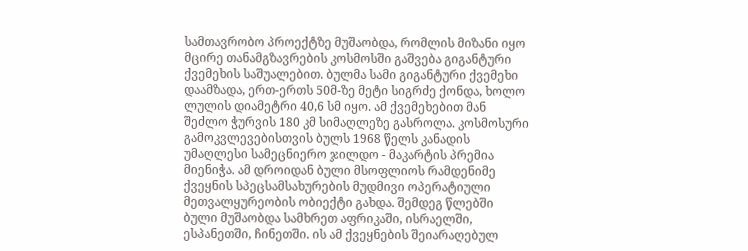სამთავრობო პროექტზე მუშაობდა, რომლის მიზანი იყო მცირე თანამგზავრების კოსმოსში გაშვება გიგანტური ქვემეხის საშუალებით. ბულმა სამი გიგანტური ქვემეხი დაამზადა, ერთ-ერთს 50მ-ზე მეტი სიგრძე ქონდა, ხოლო ლულის დიამეტრი 40,6 სმ იყო. ამ ქვემეხებით მან შეძლო ჭურვის 180 კმ სიმაღლეზე გასროლა. კოსმოსური გამოკვლევებისთვის ბულს 1968 წელს კანადის უმაღლესი სამეცნიერო ჯილდო - მაკარტის პრემია მიენიჭა. ამ დროიდან ბული მსოფლიოს რამდენიმე ქვეყნის სპეცსამსახურების მუდმივი ოპერატიული მეთვალყურეობის ობიექტი გახდა. შემდეგ წლებში ბული მუშაობდა სამხრეთ აფრიკაში, ისრაელში, ესპანეთში, ჩინეთში. ის ამ ქვეყნების შეიარაღებულ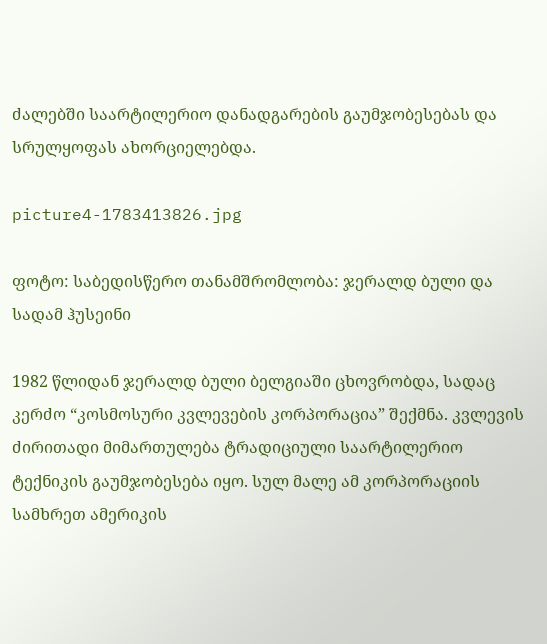ძალებში საარტილერიო დანადგარების გაუმჯობესებას და სრულყოფას ახორციელებდა.

picture4-1783413826.jpg

ფოტო: საბედისწერო თანამშრომლობა: ჯერალდ ბული და სადამ ჰუსეინი

1982 წლიდან ჯერალდ ბული ბელგიაში ცხოვრობდა, სადაც კერძო “კოსმოსური კვლევების კორპორაცია” შექმნა. კვლევის ძირითადი მიმართულება ტრადიციული საარტილერიო ტექნიკის გაუმჯობესება იყო. სულ მალე ამ კორპორაციის სამხრეთ ამერიკის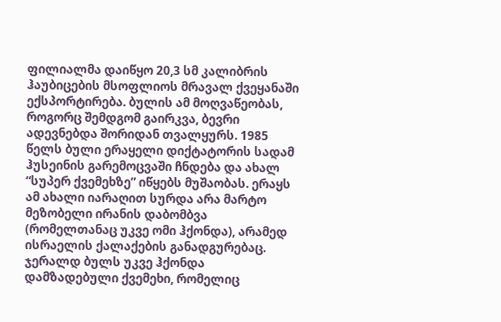ფილიალმა დაიწყო 20,3 სმ კალიბრის ჰაუბიცების მსოფლიოს მრავალ ქვეყანაში ექსპორტირება. ბულის ამ მოღვაწეობას, როგორც შემდგომ გაირკვა, ბევრი ადევნებდა შორიდან თვალყურს. 1985 წელს ბული ერაყელი დიქტატორის სადამ ჰუსეინის გარემოცვაში ჩნდება და ახალ “სუპერ ქვემეხზე” იწყებს მუშაობას. ერაყს ამ ახალი იარაღით სურდა არა მარტო მეზობელი ირანის დაბომბვა (რომელთანაც უკვე ომი ჰქონდა), არამედ ისრაელის ქალაქების განადგურებაც. ჯერალდ ბულს უკვე ჰქონდა დამზადებული ქვემეხი, რომელიც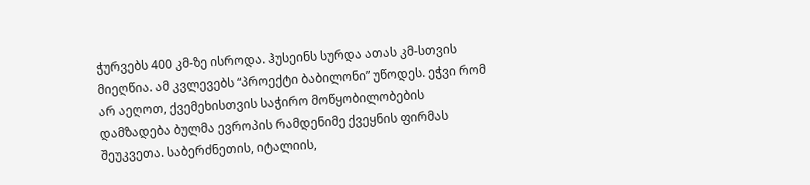ჭურვებს 400 კმ-ზე ისროდა. ჰუსეინს სურდა ათას კმ-სთვის მიეღწია. ამ კვლევებს “პროექტი ბაბილონი” უწოდეს. ეჭვი რომ არ აეღოთ, ქვემეხისთვის საჭირო მოწყობილობების დამზადება ბულმა ევროპის რამდენიმე ქვეყნის ფირმას შეუკვეთა. საბერძნეთის, იტალიის,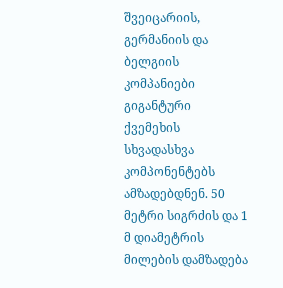შვეიცარიის, გერმანიის და ბელგიის კომპანიები გიგანტური ქვემეხის სხვადასხვა კომპონენტებს ამზადებდნენ. 50 მეტრი სიგრძის და 1 მ დიამეტრის მილების დამზადება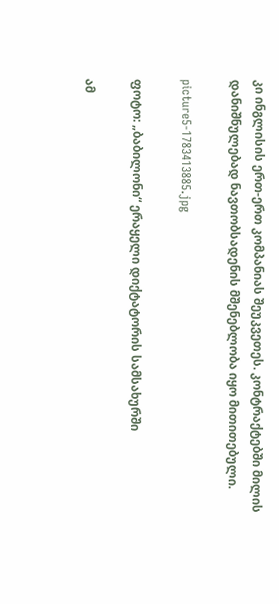კი ინგლისის ერთ-ერთ კომპანიას შეუკვეთეს. კონტრაქტებში მილის დანიშნულებად ნავთობსადენის მშენებლობა იყო მითითებული.

picture5-1783413885.jpg

ფოტო: „ბაბილონი“ ერაყელი დიქტატორის სამსახურში

ამ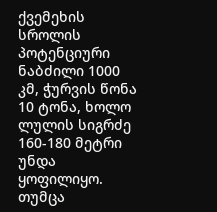ქვემეხის სროლის პოტენციური ნაბძილი 1000 კმ, ჭურვის წონა 10 ტონა, ხოლო ლულის სიგრძე 160-180 მეტრი უნდა ყოფილიყო. თუმცა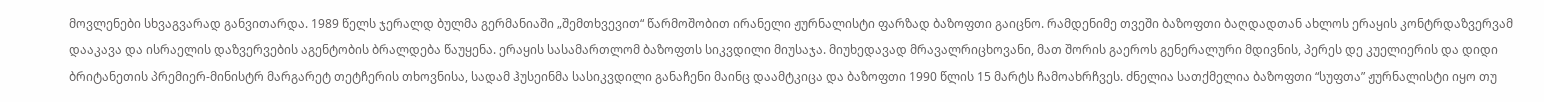მოვლენები სხვაგვარად განვითარდა. 1989 წელს ჯერალდ ბულმა გერმანიაში „შემთხვევით“ წარმოშობით ირანელი ჟურნალისტი ფარზად ბაზოფთი გაიცნო. რამდენიმე თვეში ბაზოფთი ბაღდადთან ახლოს ერაყის კონტრდაზვერვამ დააკავა და ისრაელის დაზვერვების აგენტობის ბრალდება წაუყენა. ერაყის სასამართლომ ბაზოფთს სიკვდილი მიუსაჯა. მიუხედავად მრავალრიცხოვანი, მათ შორის გაეროს გენერალური მდივნის, პერეს დე კუელიერის და დიდი ბრიტანეთის პრემიერ-მინისტრ მარგარეტ თეტჩერის თხოვნისა, სადამ ჰუსეინმა სასიკვდილი განაჩენი მაინც დაამტკიცა და ბაზოფთი 1990 წლის 15 მარტს ჩამოახრჩვეს. ძნელია სათქმელია ბაზოფთი “სუფთა” ჟურნალისტი იყო თუ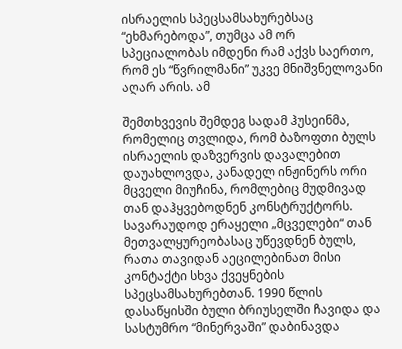ისრაელის სპეცსამსახურებსაც “ეხმარებოდა”, თუმცა ამ ორ სპეციალობას იმდენი რამ აქვს საერთო, რომ ეს “წვრილმანი” უკვე მნიშვნელოვანი აღარ არის. ამ

შემთხვევის შემდეგ სადამ ჰუსეინმა, რომელიც თვლიდა, რომ ბაზოფთი ბულს ისრაელის დაზვერვის დავალებით დაუახლოვდა, კანადელ ინჟინერს ორი მცველი მიუჩინა, რომლებიც მუდმივად თან დაჰყვებოდნენ კონსტრუქტორს. სავარაუდოდ ერაყელი „მცველები“ თან მეთვალყურეობასაც უწევდნენ ბულს, რათა თავიდან აეცილებინათ მისი კონტაქტი სხვა ქვეყნების სპეცსამსახურებთან. 1990 წლის დასაწყისში ბული ბრიუსელში ჩავიდა და სასტუმრო “მინერვაში” დაბინავდა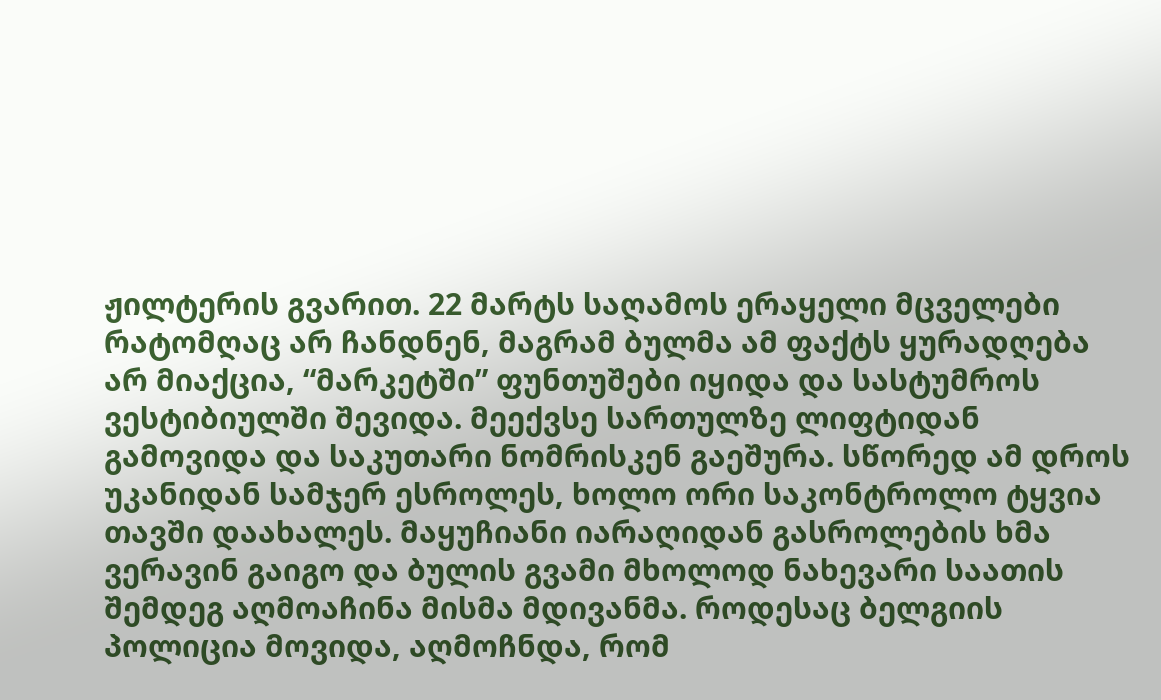ჟილტერის გვარით. 22 მარტს საღამოს ერაყელი მცველები რატომღაც არ ჩანდნენ, მაგრამ ბულმა ამ ფაქტს ყურადღება არ მიაქცია, “მარკეტში” ფუნთუშები იყიდა და სასტუმროს ვესტიბიულში შევიდა. მეექვსე სართულზე ლიფტიდან გამოვიდა და საკუთარი ნომრისკენ გაეშურა. სწორედ ამ დროს უკანიდან სამჯერ ესროლეს, ხოლო ორი საკონტროლო ტყვია თავში დაახალეს. მაყუჩიანი იარაღიდან გასროლების ხმა ვერავინ გაიგო და ბულის გვამი მხოლოდ ნახევარი საათის შემდეგ აღმოაჩინა მისმა მდივანმა. როდესაც ბელგიის პოლიცია მოვიდა, აღმოჩნდა, რომ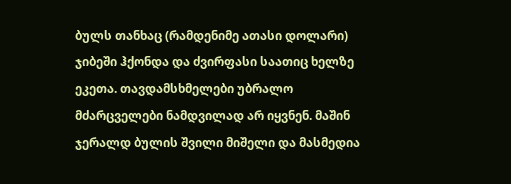ბულს თანხაც (რამდენიმე ათასი დოლარი) ჯიბეში ჰქონდა და ძვირფასი საათიც ხელზე ეკეთა. თავდამსხმელები უბრალო მძარცველები ნამდვილად არ იყვნენ. მაშინ ჯერალდ ბულის შვილი მიშელი და მასმედია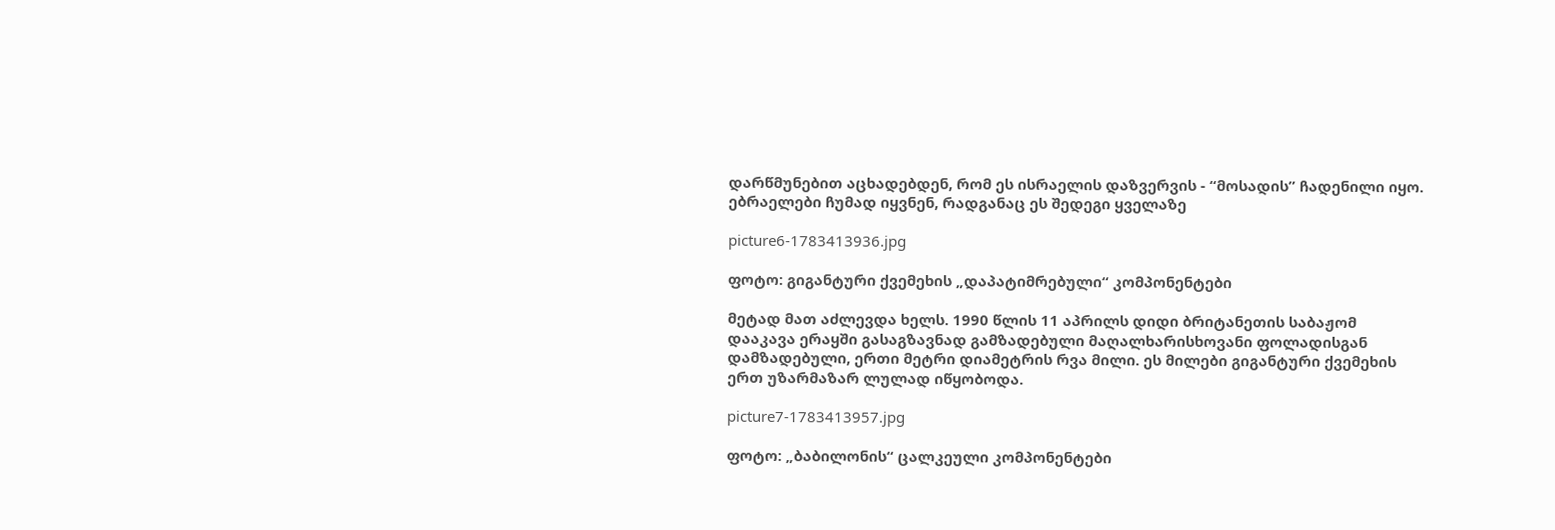დარწმუნებით აცხადებდენ, რომ ეს ისრაელის დაზვერვის - “მოსადის” ჩადენილი იყო. ებრაელები ჩუმად იყვნენ, რადგანაც ეს შედეგი ყველაზე

picture6-1783413936.jpg

ფოტო: გიგანტური ქვემეხის „დაპატიმრებული“ კომპონენტები

მეტად მათ აძლევდა ხელს. 1990 წლის 11 აპრილს დიდი ბრიტანეთის საბაჟომ დააკავა ერაყში გასაგზავნად გამზადებული მაღალხარისხოვანი ფოლადისგან დამზადებული, ერთი მეტრი დიამეტრის რვა მილი. ეს მილები გიგანტური ქვემეხის ერთ უზარმაზარ ლულად იწყობოდა.

picture7-1783413957.jpg

ფოტო: „ბაბილონის“ ცალკეული კომპონენტები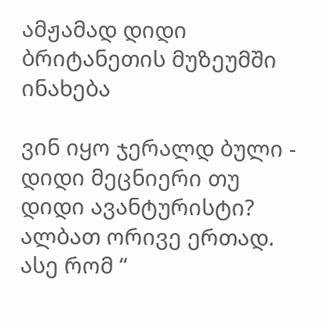ამჟამად დიდი ბრიტანეთის მუზეუმში ინახება

ვინ იყო ჯერალდ ბული - დიდი მეცნიერი თუ დიდი ავანტურისტი? ალბათ ორივე ერთად. ასე რომ “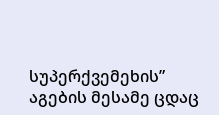სუპერქვემეხის” აგების მესამე ცდაც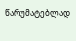წარუმატებლად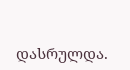დასრულდა.